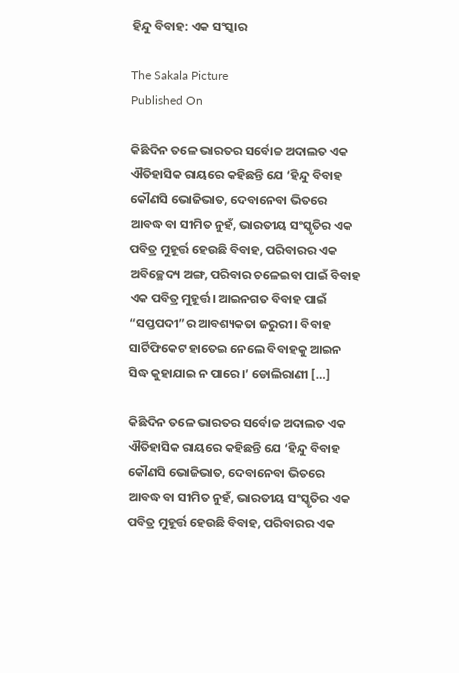ହିନ୍ଦୁ ବିବାହ: ଏକ ସଂସ୍କାର

The Sakala Picture
Published On

କିଛିଦିନ ତଳେ ଭାରତର ସର୍ବୋଚ୍ଚ ଅଦାଲତ ଏକ ଐତିହାସିକ ରାୟରେ କହିଛନ୍ତି ଯେ ‘ହିନ୍ଦୁ ବିବାହ କୌଣସି ଭୋଜିଭାତ, ଦେବାନେବା ଭିତରେ ଆବଦ୍ଧ ବା ସୀମିତ ନୁହଁ, ଭାରତୀୟ ସଂସ୍କୃତିର ଏକ ପବିତ୍ର ମୁହୂର୍ତ୍ତ ହେଉଛି ବିବାହ, ପରିବାରର ଏକ ଅବିଚ୍ଛେଦ୍ୟ ଅଙ୍ଗ, ପରିବାର ଚଳେଇବା ପାଇଁ ବିବାହ ଏକ ପବିତ୍ର ମୁହୂର୍ତ୍ତ। ଆଇନଗତ ବିବାହ ପାଇଁ “ସପ୍ତପଦୀ”ର ଆବଶ୍ୟକତା ଜରୁରୀ। ବିବାହ ସାର୍ଟିଫିକେଟ ହାତେଇ ନେଲେ ବିବାହକୁ ଆଇନ ସିଦ୍ଧ କୁହାଯାଇ ନ ପାରେ।’ ଡୋଲିରାଣୀ […]

କିଛିଦିନ ତଳେ ଭାରତର ସର୍ବୋଚ୍ଚ ଅଦାଲତ ଏକ ଐତିହାସିକ ରାୟରେ କହିଛନ୍ତି ଯେ ‘ହିନ୍ଦୁ ବିବାହ କୌଣସି ଭୋଜିଭାତ, ଦେବାନେବା ଭିତରେ ଆବଦ୍ଧ ବା ସୀମିତ ନୁହଁ, ଭାରତୀୟ ସଂସ୍କୃତିର ଏକ ପବିତ୍ର ମୁହୂର୍ତ୍ତ ହେଉଛି ବିବାହ, ପରିବାରର ଏକ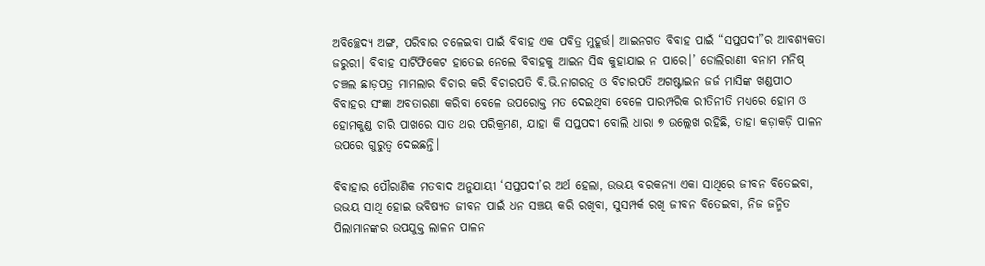ଅବିଚ୍ଛେଦ୍ୟ ଅଙ୍ଗ, ପରିବାର ଚଳେଇବା ପାଇଁ ବିବାହ ଏକ ପବିତ୍ର ମୁହୂର୍ତ୍ତ। ଆଇନଗତ ବିବାହ ପାଇଁ “ସପ୍ତପଦୀ”ର ଆବଶ୍ୟକତା ଜରୁରୀ। ବିବାହ ସାର୍ଟିଫିକେଟ ହାତେଇ ନେଲେ ବିବାହକୁ ଆଇନ ସିଦ୍ଧ କୁହାଯାଇ ନ ପାରେ।’ ଡୋଲିରାଣୀ ବନାମ ମନିଷ୍‌‌ ଚଞ୍ଚଲ ଛାଡ଼ପତ୍ର ମାମଲାର ବିଚାର କରି ବିଚାରପତି ବି.ଭି.ନାଗରତ୍ନ ଓ ବିଚାରପତି ଅଗଷ୍ଟାଇନ ଜର୍ଜ ମାସିଙ୍କ ଖଣ୍ଡପୀଠ ବିବାହର ସଂଜ୍ଞା ଅବତାରଣା କରିବା ବେଳେ ଉପରୋକ୍ତ ମତ ଦେଇଥିବା ବେଳେ ପାରମ୍ପରିକ ରୀତିନୀତି ମଧ୍ୟରେ ହୋମ ଓ ହୋମକୁଣ୍ଡ ଚାରି ପାଖରେ ସାତ ଥର ପରିକ୍ରମଣ, ଯାହା କି ସପ୍ତପଦୀ ବୋଲି ଧାରା ୭ ଉଲ୍ଲେଖ ରହିଛି, ତାହା କଡ଼ାକଡ଼ି ପାଳନ ଉପରେ ଗୁରୁତ୍ୱ ଦେଇଛନ୍ତି।

ବିବାହାର ପୌରାଣିକ ମତବାଦ ଅନୁଯାୟୀ ‘ସପ୍ତପଦୀ’ର ଅର୍ଥ ହେଲା, ଉଭୟ ବରକନ୍ୟା ଏକା ସାଥିରେ ଜୀବନ ବିତେଇବା, ଉଭୟ ସାଥି ହୋଇ ଭବିଷ୍ୟତ ଜୀବନ ପାଇଁ ଧନ ସଞ୍ଚୟ କରି ରଖିବା, ସୁସମ୍ପର୍କ ରଖି ଜୀବନ ବିତେଇବା, ନିଜ ଜନ୍ମିତ ପିଲାମାନଙ୍କର ଉପଯୁକ୍ତ ଲାଳନ ପାଳନ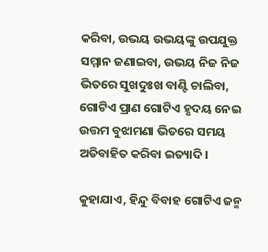କରିବା, ଉଭୟ ଉଭୟଙ୍କୁ ଉପଯୁକ୍ତ ସମ୍ମାନ ଜଣାଇବା, ଉଭୟ ନିଜ ନିଜ ଭିତରେ ସୁଖଦୁଃଖ ବାଣ୍ଟି ଚାଲିବା, ଗୋଟିଏ ପ୍ରାଣ ଗୋଟିଏ ହୃଦୟ ନେଇ ଉତ୍ତମ ବୁଝାମଣା ଭିତରେ ସମୟ ଅତିବାହିତ କରିବା ଇତ୍ୟାଦି।

କୁହାଯାଏ, ହିନ୍ଦୁ ବିବାହ ଗୋଟିଏ ଜନ୍ମ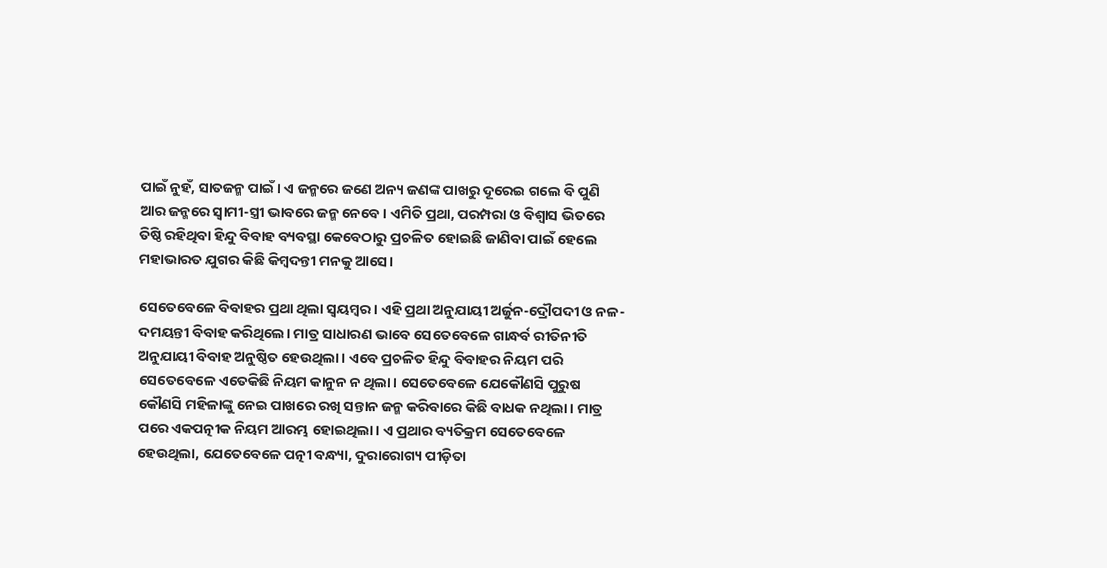ପାଇଁ ନୁହଁ, ସାତଜନ୍ମ ପାଇଁ। ଏ ଜନ୍ମରେ ଜଣେ ଅନ୍ୟ ଜଣଙ୍କ ପାଖରୁ ଦୂରେଇ ଗଲେ ବି ପୁଣି ଆର ଜନ୍ମରେ ସ୍ୱାମୀ-ସ୍ତ୍ରୀ ଭାବରେ ଜନ୍ମ ନେବେ। ଏମିତି ପ୍ରଥା, ପରମ୍ପରା ଓ ବିଶ୍ୱାସ ଭିତରେ ତିଷ୍ଠି ରହିଥିବା ହିନ୍ଦୁ ବିବାହ ବ୍ୟବସ୍ଥା କେବେଠାରୁ ପ୍ରଚଳିତ ହୋଇଛି ଜାଣିବା ପାଇଁ ହେଲେ ମହାଭାରତ ଯୁଗର କିଛି କିମ୍ବଦନ୍ତୀ ମନକୁ ଆସେ।

ସେତେବେଳେ ବିବାହର ପ୍ରଥା ଥିଲା ସ୍ୱୟମ୍ବର। ଏହି ପ୍ରଥା ଅନୁଯାୟୀ ଅର୍ଜୁନ-ଦ୍ରୌପଦୀ ଓ ନଳ-ଦମୟନ୍ତୀ ବିବାହ କରିଥିଲେ। ମାତ୍ର ସାଧାରଣ ଭାବେ ସେତେବେଳେ ଗାନ୍ଧର୍ବ ରୀତିନୀତି ଅନୁଯାୟୀ ବିବାହ ଅନୁଷ୍ଠିତ ହେଉଥିଲା। ଏବେ ପ୍ରଚଳିତ ହିନ୍ଦୁ ବିବାହର ନିୟମ ପରି ସେତେବେଳେ ଏତେକିଛି ନିୟମ କାନୁନ ନ ଥିଲା। ସେତେବେଳେ ଯେକୌଣସି ପୁରୁଷ କୌଣସି ମହିଳାଙ୍କୁ ନେଇ ପାଖରେ ରଖି ସନ୍ତାନ ଜନ୍ମ କରିବାରେ କିଛି ବାଧକ ନଥିଲା। ମାତ୍ର ପରେ ଏକପତ୍ନୀକ ନିୟମ ଆରମ୍ଭ ହୋଇଥିଲା। ଏ ପ୍ରଥାର ବ୍ୟତିକ୍ରମ ସେତେବେଳେ ହେଉଥିଲା, ଯେତେବେଳେ ପତ୍ନୀ ବନ୍ଧ୍ୟା, ଦୁରାରୋଗ୍ୟ ପୀଡ଼ିତା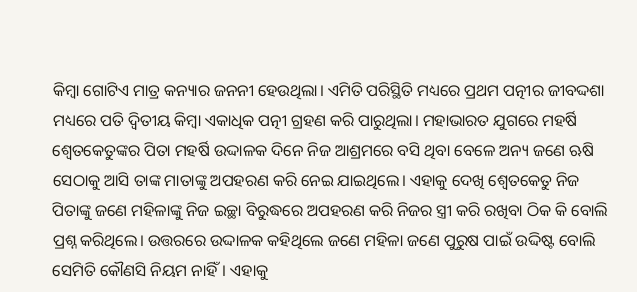କିମ୍ବା ଗୋଟିଏ ମାତ୍ର କନ୍ୟାର ଜନନୀ ହେଉଥିଲା। ଏମିତି ପରିସ୍ଥିତି ମଧ୍ୟରେ ପ୍ରଥମ ପତ୍ନୀର ଜୀବଦ୍ଦଶା ମଧ୍ୟରେ ପତି ଦ୍ୱିତୀୟ କିମ୍ବା ଏକାଧିକ ପତ୍ନୀ ଗ୍ରହଣ କରି ପାରୁଥିଲା। ମହାଭାରତ ଯୁଗରେ ମହର୍ଷି ଶ୍ୱେତକେତୁଙ୍କର ପିତା ମହର୍ଷି ଉଦ୍ଦାଳକ ଦିନେ ନିଜ ଆଶ୍ରମରେ ବସି ଥିବା ବେଳେ ଅନ୍ୟ ଜଣେ ଋଷି ସେଠାକୁ ଆସି ତାଙ୍କ ମାତାଙ୍କୁ ଅପହରଣ କରି ନେଇ ଯାଇଥିଲେ। ଏହାକୁ ଦେଖି ଶ୍ୱେତକେତୁ ନିଜ ପିତାଙ୍କୁ ଜଣେ ମହିଳାଙ୍କୁ ନିଜ ଇଚ୍ଛା ବିରୁଦ୍ଧରେ ଅପହରଣ କରି ନିଜର ସ୍ତ୍ରୀ କରି ରଖିବା ଠିକ କି ବୋଲି ପ୍ରଶ୍ନ କରିଥିଲେ। ଉତ୍ତରରେ ଉଦ୍ଦାଳକ କହିଥିଲେ ଜଣେ ମହିଳା ଜଣେ ପୁରୁଷ ପାଇଁ ଉଦ୍ଦିଷ୍ଟ ବୋଲି ସେମିତି କୌଣସି ନିୟମ ନାହିଁ। ଏହାକୁ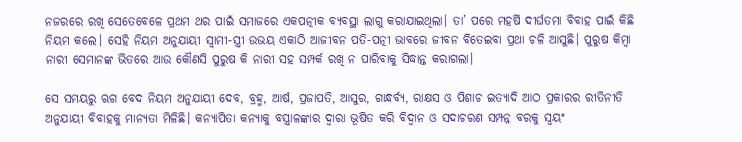ନଜରରେ ରଖି ସେତେବେଳେ ପ୍ରଥମ ଥର ପାଇଁ ସମାଜରେ ଏକପତ୍ନୀକ ବ୍ୟବସ୍ଥା ଲାଗୁ କରାଯାଇଥିଲା। ତା’ ପରେ ମହର୍ଷି ଦୀର୍ଘତମା ବିବାହ ପାଇଁ କିଛି ନିୟମ କଲେ। ସେହି ନିୟମ ଅନୁଯାୟୀ ସ୍ୱାମୀ-ସ୍ତ୍ରୀ ଉଭୟ ଏକାଠି ଆଜୀବନ ପତି-ପତ୍ନୀ ଭାବରେ ଜୀବନ ବିତେଇବା ପ୍ରଥା ଚଳି ଆସୁଛି। ପୁରୁଷ କିମ୍ବା ନାରୀ ସେମାନଙ୍କ ଭିତରେ ଆଉ କୌଣସି ପୁରୁଷ କି ନାରୀ ସହ ସମ୍ପର୍କ ରଖି ନ ପାରିବାକୁ ସିଦ୍ଧାନ୍ତ କରାଗଲା।

ସେ ସମୟରୁ ଋଗ ବେଦ ନିୟମ ଅନୁଯାୟୀ ଦେବ, ବ୍ରହ୍ମ, ଆର୍ଷ, ପ୍ରଜାପତି, ଆସୁର, ଗାନ୍ଧର୍ବ୍ୟ, ରାକ୍ଷସ ଓ ପିଶାଚ ଇତ୍ୟାଦି ଆଠ ପ୍ରକାରର ରୀତିନୀତି ଅନୁଯାୟୀ ବିବାହକୁ ମାନ୍ୟତା ମିଳିଛି। କନ୍ୟାପିତା କନ୍ୟାକୁ ବସ୍ତ୍ରାଳଙ୍କାର ଦ୍ୱାରା ଭୂଷିତ କରି ବିଦ୍ୱାନ ଓ ସଦାଚରଣ ସମ୍ପନ୍ନ ବରକୁ ସ୍ୱୟଂ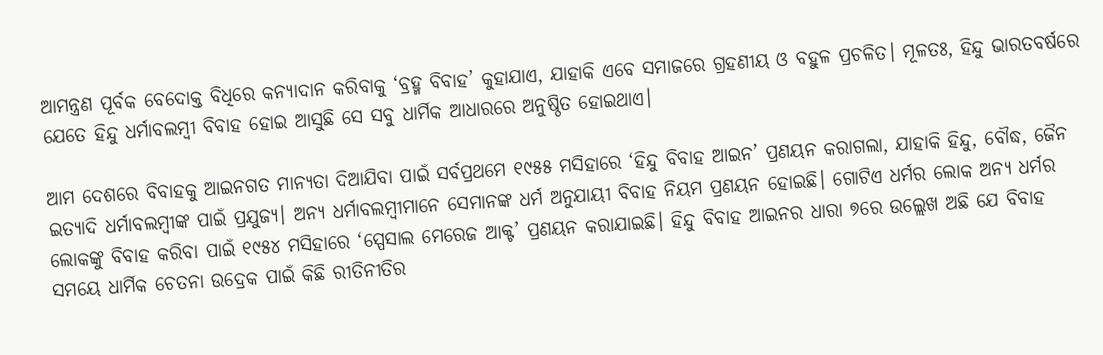ଆମନ୍ତ୍ରଣ ପୂର୍ବକ ବେଦୋକ୍ତ ବିଧିରେ କନ୍ୟାଦାନ କରିବାକୁ ‘ବ୍ରହ୍ମ ବିବାହ’ କୁହାଯାଏ, ଯାହାକି ଏବେ ସମାଜରେ ଗ୍ରହଣୀୟ ଓ ବହୁଳ ପ୍ରଚଳିତ। ମୂଳତଃ, ହିନ୍ଦୁ ଭାରତବର୍ଷରେ ଯେତେ ହିନ୍ଦୁ ଧର୍ମାବଲମ୍ବୀ ବିବାହ ହୋଇ ଆସୁଛି ସେ ସବୁ ଧାର୍ମିକ ଆଧାରରେ ଅନୁଷ୍ଠିତ ହୋଇଥାଏ।

ଆମ ଦେଶରେ ବିବାହକୁ ଆଇନଗତ ମାନ୍ୟତା ଦିଆଯିବା ପାଇଁ ସର୍ବପ୍ରଥମେ ୧୯୫୫ ମସିହାରେ ‘ହିନ୍ଦୁ ବିବାହ ଆଇନ’ ପ୍ରଣୟନ କରାଗଲା, ଯାହାକି ହିନ୍ଦୁ, ବୌଦ୍ଧ, ଜୈନ ଇତ୍ୟାଦି ଧର୍ମାବଲମ୍ବୀଙ୍କ ପାଇଁ ପ୍ରଯୁଜ୍ୟ। ଅନ୍ୟ ଧର୍ମାବଲମ୍ବୀମାନେ ସେମାନଙ୍କ ଧର୍ମ ଅନୁଯାୟୀ ବିବାହ ନିୟମ ପ୍ରଣୟନ ହୋଇଛି। ଗୋଟିଏ ଧର୍ମର ଲୋକ ଅନ୍ୟ ଧର୍ମର ଲୋକଙ୍କୁ ବିବାହ କରିବା ପାଇଁ ୧୯୫୪ ମସିହାରେ ‘ସ୍ପେସାଲ ମେରେଜ ଆକ୍ଟ’ ପ୍ରଣୟନ କରାଯାଇଛି। ହିନ୍ଦୁ ବିବାହ ଆଇନର ଧାରା ୭ରେ ଉଲ୍ଲେଖ ଅଛି ଯେ ବିବାହ ସମୟେ ଧାର୍ମିକ ଚେତନା ଉଦ୍ରେକ ପାଇଁ କିଛି ରୀତିନୀତିର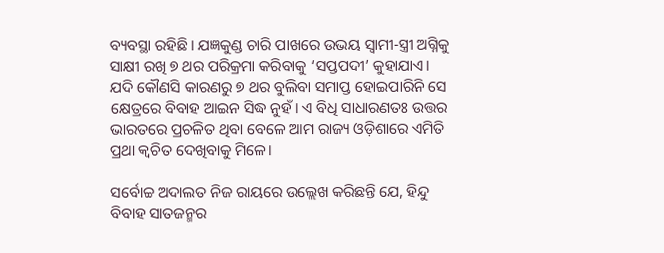ବ୍ୟବସ୍ଥା ରହିଛି। ଯଜ୍ଞକୁଣ୍ଡ ଚାରି ପାଖରେ ଉଭୟ ସ୍ୱାମୀ-ସ୍ତ୍ରୀ ଅଗ୍ନିକୁ ସାକ୍ଷୀ ରଖି ୭ ଥର ପରିକ୍ରମା କରିବାକୁ ‘ସପ୍ତପଦୀ’ କୁହାଯାଏ। ଯଦି କୌଣସି କାରଣରୁ ୭ ଥର ବୁଲିବା ସମାପ୍ତ ହୋଇପାରିନି ସେ କ୍ଷେତ୍ରରେ ବିବାହ ଆଇନ ସିଦ୍ଧ ନୁହଁ। ଏ ବିଧି ସାଧାରଣତଃ ଉତ୍ତର ଭାରତରେ ପ୍ରଚଳିତ ଥିବା ବେଳେ ଆମ ରାଜ୍ୟ ଓଡ଼ିଶାରେ ଏମିତି ପ୍ରଥା କ୍ୱଚିତ ଦେଖିବାକୁ ମିଳେ।

ସର୍ବୋଚ୍ଚ ଅଦାଲତ ନିଜ ରାୟରେ ଉଲ୍ଲେଖ କରିଛନ୍ତି ଯେ, ହିନ୍ଦୁ ବିବାହ ସାତଜନ୍ମର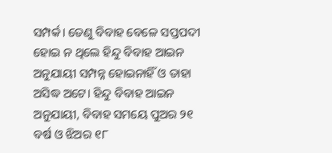ସମ୍ପର୍କ। ତେଣୁ ବିବାହ ବେଳେ ସପ୍ତପଦୀ ହୋଇ ନ ଥିଲେ ହିନ୍ଦୁ ବିବାହ ଆଇନ ଅନୁଯାୟୀ ସମ୍ପନ୍ନ ହୋଇନାହିଁ ଓ ତାହା ଅସିଦ୍ଧ ଅଟେ। ହିନ୍ଦୁ ବିବାହ ଆଇନ ଅନୁଯାୟୀ, ବିବାହ ସମୟେ ପୁଅର ୨୧ ବର୍ଷ ଓ ଝିଅର ୧୮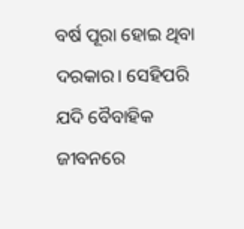ବର୍ଷ ପୂରା ହୋଇ ଥିବା ଦରକାର। ସେହିପରି ଯଦି ବୈବାହିକ ଜୀବନରେ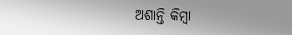ଅଶାନ୍ତି କିମ୍ବା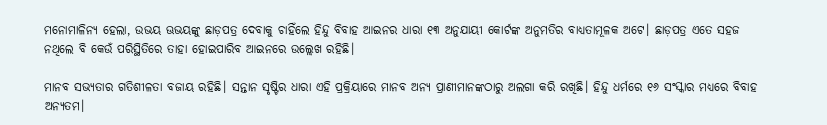ମନୋମାଳିନ୍ୟ ହେଲା, ଉଭୟ ଊଭୟଙ୍କୁ ଛାଡ଼ପତ୍ର ଦେବାକୁ ଚାହିଁଲେ ହିନ୍ଦୁ ବିବାହ ଆଇନର ଧାରା ୧୩ ଅନୁଯାୟୀ କୋର୍ଟଙ୍କ ଅନୁମତିର ବାଧ୍ୟତାମୂଳକ ଅଟେ। ଛାଡ଼ପତ୍ର ଏତେ ସହଜ ନଥିଲେ ବି କେଉଁ ପରିସ୍ଥିତିରେ ତାହା ହୋଇପାରିବ ଆଇନରେ ଉଲ୍ଲେଖ ରହିଛି।

ମାନବ ସଭ୍ୟତାର ଗତିଶୀଳତା ବଜାୟ ରହିଛି। ସନ୍ତାନ ସୃଷ୍ଟିର ଧାରା ଏହି ପ୍ରକ୍ରିୟାରେ ମାନବ ଅନ୍ୟ ପ୍ରାଣୀମାନଙ୍କଠାରୁ ଅଲଗା କରି ରଖିଛି। ହିନ୍ଦୁ ଧର୍ମରେ ୧୬ ସଂସ୍କାର ମଧ୍ୟରେ ବିବାହ ଅନ୍ୟତମ।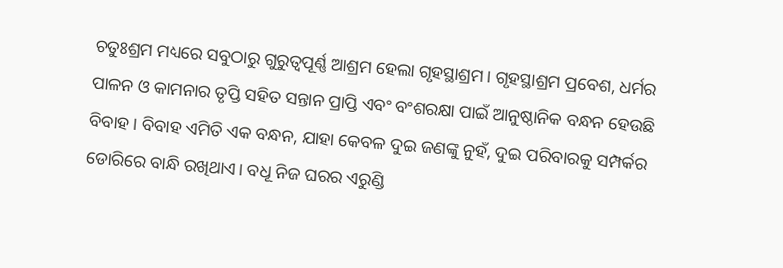ଚତୁଃଶ୍ରମ ମଧ୍ୟରେ ସବୁଠାରୁ ଗୁରୁତ୍ୱପୂର୍ଣ୍ଣ ଆଶ୍ରମ ହେଲା ଗୃହସ୍ଥାଶ୍ରମ। ଗୃହସ୍ଥାଶ୍ରମ ପ୍ରବେଶ, ଧର୍ମର ପାଳନ ଓ କାମନାର ତୃପ୍ତି ସହିତ ସନ୍ତାନ ପ୍ରାପ୍ତି ଏବଂ ବଂଶରକ୍ଷା ପାଇଁ ଆନୁଷ୍ଠାନିକ ବନ୍ଧନ ହେଉଛି ବିବାହ। ବିବାହ ଏମିତି ଏକ ବନ୍ଧନ, ଯାହା କେବଳ ଦୁଇ ଜଣଙ୍କୁ ନୁହଁ, ଦୁଇ ପରିବାରକୁ ସମ୍ପର୍କର ଡୋରିରେ ବାନ୍ଧି ରଖିଥାଏ। ବଧୂ ନିଜ ଘରର ଏରୁଣ୍ଡି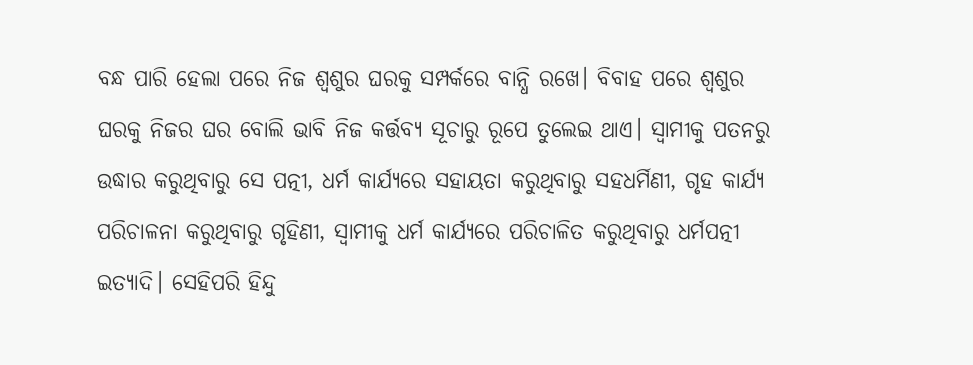ବନ୍ଧ ପାରି ହେଲା ପରେ ନିଜ ଶ୍ୱଶୁର ଘରକୁ ସମ୍ପର୍କରେ ବାନ୍ଧି ରଖେ। ବିବାହ ପରେ ଶ୍ୱଶୁର ଘରକୁ ନିଜର ଘର ବୋଲି ଭାବି ନିଜ କର୍ତ୍ତବ୍ୟ ସୂଚାରୁ ରୂପେ ତୁଲେଇ ଥାଏ। ସ୍ୱାମୀକୁ ପତନରୁ ଉଦ୍ଧାର କରୁଥିବାରୁ ସେ ପତ୍ନୀ, ଧର୍ମ କାର୍ଯ୍ୟରେ ସହାୟତା କରୁଥିବାରୁ ସହଧର୍ମିଣୀ, ଗୃହ କାର୍ଯ୍ୟ ପରିଚାଳନା କରୁଥିବାରୁ ଗୃହିଣୀ, ସ୍ୱାମୀକୁ ଧର୍ମ କାର୍ଯ୍ୟରେ ପରିଚାଳିତ କରୁଥିବାରୁ ଧର୍ମପତ୍ନୀ ଇତ୍ୟାଦି। ସେହିପରି ହିନ୍ଦୁ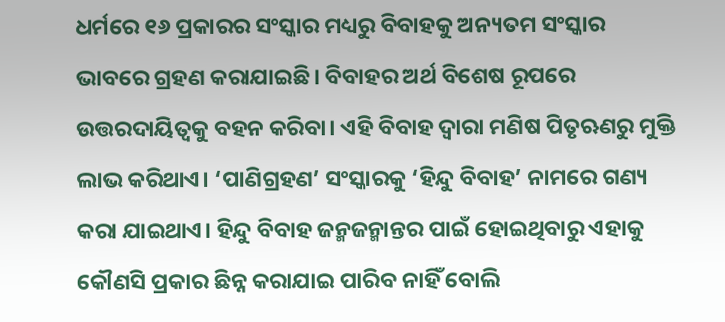ଧର୍ମରେ ୧୬ ପ୍ରକାରର ସଂସ୍କାର ମଧ୍ୟରୁ ବିବାହକୁ ଅନ୍ୟତମ ସଂସ୍କାର ଭାବରେ ଗ୍ରହଣ କରାଯାଇଛି। ବିବାହର ଅର୍ଥ ବିଶେଷ ରୂପରେ ଉତ୍ତରଦାୟିତ୍ୱକୁ ବହନ କରିବା। ଏହି ବିବାହ ଦ୍ୱାରା ମଣିଷ ପିତୃଋଣରୁ ମୁକ୍ତି ଲାଭ କରିଥାଏ। ‘ପାଣିଗ୍ରହଣ’ ସଂସ୍କାରକୁ ‘ହିନ୍ଦୁ ବିବାହ’ ନାମରେ ଗଣ୍ୟ କରା ଯାଇଥାଏ। ହିନ୍ଦୁ ବିବାହ ଜନ୍ମଜନ୍ମାନ୍ତର ପାଇଁ ହୋଇଥିବାରୁ ଏହାକୁ କୌଣସି ପ୍ରକାର ଛିନ୍ନ କରାଯାଇ ପାରିବ ନାହିଁ ବୋଲି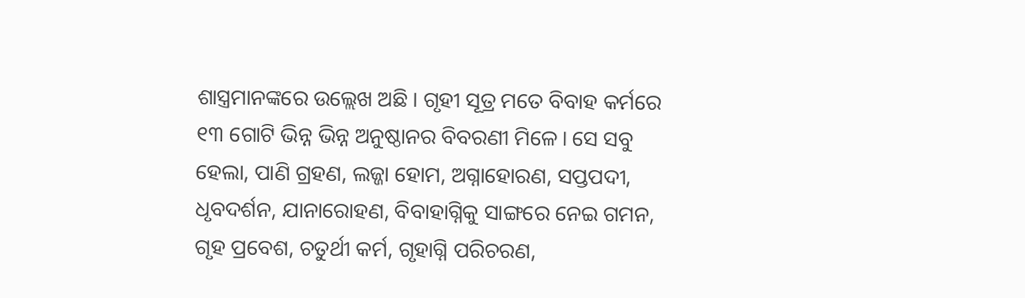ଶାସ୍ତ୍ରମାନଙ୍କରେ ଉଲ୍ଲେଖ ଅଛି। ଗୃହୀ ସୂତ୍ର ମତେ ବିବାହ କର୍ମରେ ୧୩ ଗୋଟି ଭିନ୍ନ ଭିନ୍ନ ଅନୁଷ୍ଠାନର ବିବରଣୀ ମିଳେ। ସେ ସବୁ ହେଲା, ପାଣି ଗ୍ରହଣ, ଲଜ୍ଜା ହୋମ, ଅଗ୍ନାହୋରଣ, ସପ୍ତପଦୀ, ଧୃବଦର୍ଶନ, ଯାନାରୋହଣ, ବିବାହାଗ୍ନିକୁ ସାଙ୍ଗରେ ନେଇ ଗମନ, ଗୃହ ପ୍ରବେଶ, ଚତୁର୍ଥୀ କର୍ମ, ଗୃହାଗ୍ନି ପରିଚରଣ,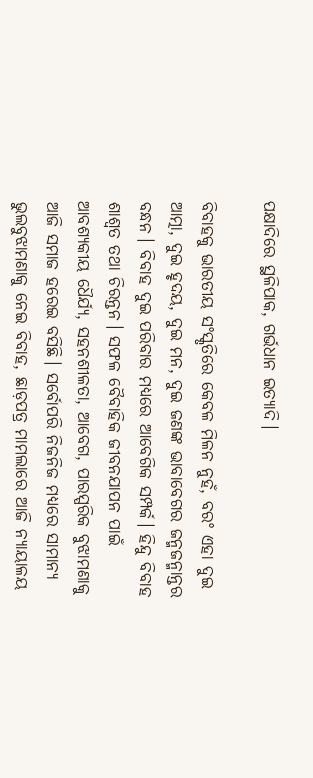ପକ୍ଷାଦିରେ ସ୍ଥଳିପାକ, ଗର୍ଭଧାନ ଇତ୍ୟାଦି।

ବିବାହକୁ ଭାରତୀୟ ସଂସ୍କୃତିରେ କେବଳ ମିଳନ ନୁହଁ, ବରଂ ଏହା ଦୁଇ ଆତ୍ମା, ଦୁଇ ହୃଦୟ, ଦୁଇ ମନ, ଦୁଇ ଜଣଙ୍କ ଭାବାବେଗର ଜନ୍ମଜନ୍ମାନ୍ତର ବନ୍ଧନ। ବିବାହ ଦୁଇ ପରିବାର ମଧ୍ୟରେ ଆବେଗିକ ସମ୍ପର୍କ। ହିନ୍ଦୁ ବିବାହ ଶାଶ୍ୱତ ତଥା ଚିରନ୍ତନ। ସଫଳ ବୈବାହିକ ଜୀବନଯାପନ ପାଇଁ ଆବଶ୍ୟକୀୟ ଧୈର୍ଯ୍ୟ, ସହନଶୀଳତା, ଆବେଗ, ପାରସ୍ପରିକ ବୁଝାମଣାକୁ ଆଜି ସମାଜ ହରେଇ ବସିଛି। ସର୍ବୋପରି ନିଜନିଜ ମଧ୍ୟରେ ସାମାନ୍ୟ ଭୁଲବୁଝାମଣାକୁ ନେଇ ବିବାହ, ଛାଡ଼ପତ୍ର ମାମଲାରେ ଆଜି ନ୍ୟାୟାଳୟ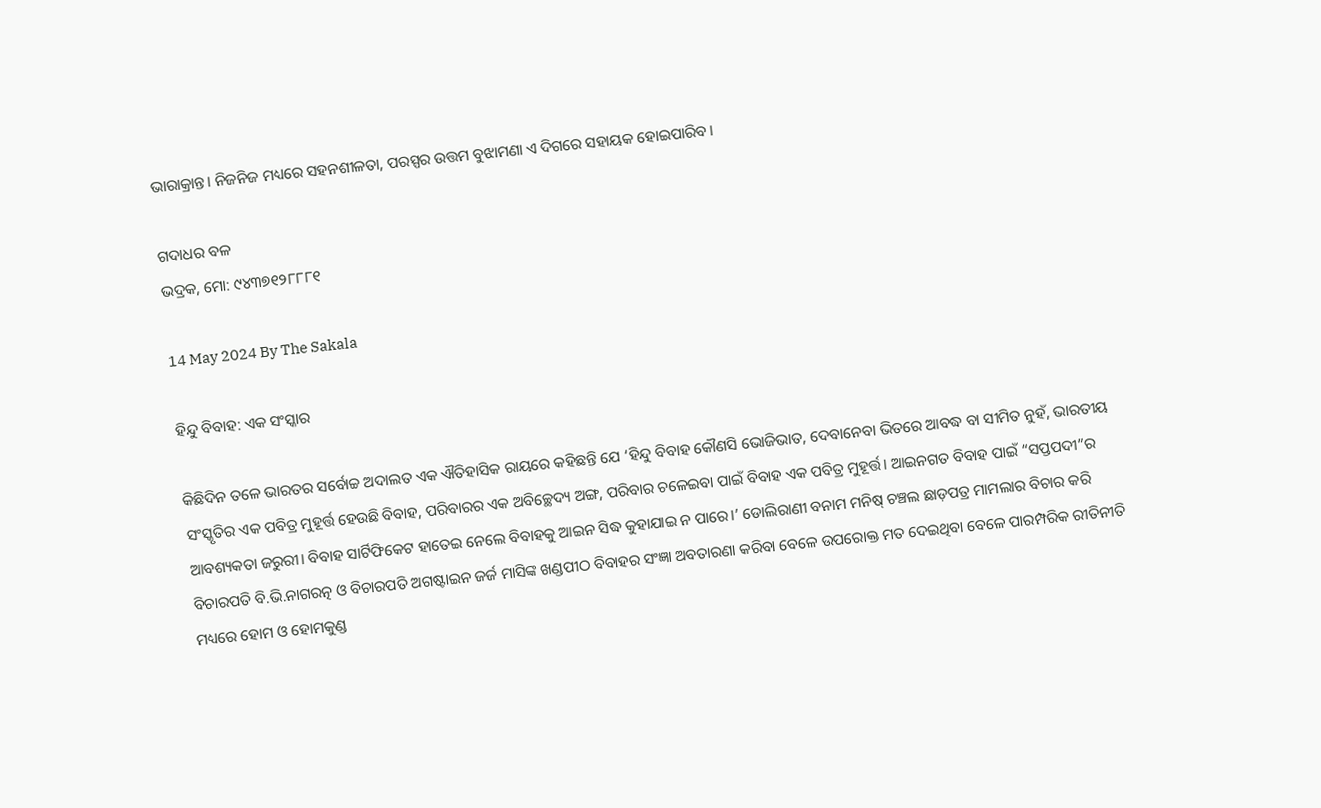ଭାରାକ୍ରାନ୍ତ। ନିଜନିଜ ମଧ୍ୟରେ ସହନଶୀଳତା, ପରସ୍ପର ଉତ୍ତମ ବୁଝାମଣା ଏ ଦିଗରେ ସହାୟକ ହୋଇପାରିବ।

ଗଦାଧର ବଳ
ଭଦ୍ରକ, ମୋ: ୯୪୩୭୧୨୮୮୮୧

14 May 2024 By The Sakala

ହିନ୍ଦୁ ବିବାହ: ଏକ ସଂସ୍କାର

କିଛିଦିନ ତଳେ ଭାରତର ସର୍ବୋଚ୍ଚ ଅଦାଲତ ଏକ ଐତିହାସିକ ରାୟରେ କହିଛନ୍ତି ଯେ ‘ହିନ୍ଦୁ ବିବାହ କୌଣସି ଭୋଜିଭାତ, ଦେବାନେବା ଭିତରେ ଆବଦ୍ଧ ବା ସୀମିତ ନୁହଁ, ଭାରତୀୟ ସଂସ୍କୃତିର ଏକ ପବିତ୍ର ମୁହୂର୍ତ୍ତ ହେଉଛି ବିବାହ, ପରିବାରର ଏକ ଅବିଚ୍ଛେଦ୍ୟ ଅଙ୍ଗ, ପରିବାର ଚଳେଇବା ପାଇଁ ବିବାହ ଏକ ପବିତ୍ର ମୁହୂର୍ତ୍ତ। ଆଇନଗତ ବିବାହ ପାଇଁ “ସପ୍ତପଦୀ”ର ଆବଶ୍ୟକତା ଜରୁରୀ। ବିବାହ ସାର୍ଟିଫିକେଟ ହାତେଇ ନେଲେ ବିବାହକୁ ଆଇନ ସିଦ୍ଧ କୁହାଯାଇ ନ ପାରେ।’ ଡୋଲିରାଣୀ ବନାମ ମନିଷ୍‌‌ ଚଞ୍ଚଲ ଛାଡ଼ପତ୍ର ମାମଲାର ବିଚାର କରି ବିଚାରପତି ବି.ଭି.ନାଗରତ୍ନ ଓ ବିଚାରପତି ଅଗଷ୍ଟାଇନ ଜର୍ଜ ମାସିଙ୍କ ଖଣ୍ଡପୀଠ ବିବାହର ସଂଜ୍ଞା ଅବତାରଣା କରିବା ବେଳେ ଉପରୋକ୍ତ ମତ ଦେଇଥିବା ବେଳେ ପାରମ୍ପରିକ ରୀତିନୀତି ମଧ୍ୟରେ ହୋମ ଓ ହୋମକୁଣ୍ଡ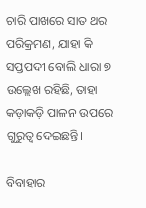ଚାରି ପାଖରେ ସାତ ଥର ପରିକ୍ରମଣ, ଯାହା କି ସପ୍ତପଦୀ ବୋଲି ଧାରା ୭ ଉଲ୍ଲେଖ ରହିଛି, ତାହା କଡ଼ାକଡ଼ି ପାଳନ ଉପରେ ଗୁରୁତ୍ୱ ଦେଇଛନ୍ତି।

ବିବାହାର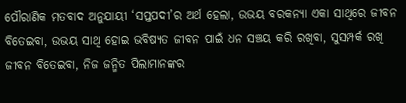ପୌରାଣିକ ମତବାଦ ଅନୁଯାୟୀ ‘ସପ୍ତପଦୀ’ର ଅର୍ଥ ହେଲା, ଉଭୟ ବରକନ୍ୟା ଏକା ସାଥିରେ ଜୀବନ ବିତେଇବା, ଉଭୟ ସାଥି ହୋଇ ଭବିଷ୍ୟତ ଜୀବନ ପାଇଁ ଧନ ସଞ୍ଚୟ କରି ରଖିବା, ସୁସମ୍ପର୍କ ରଖି ଜୀବନ ବିତେଇବା, ନିଜ ଜନ୍ମିତ ପିଲାମାନଙ୍କର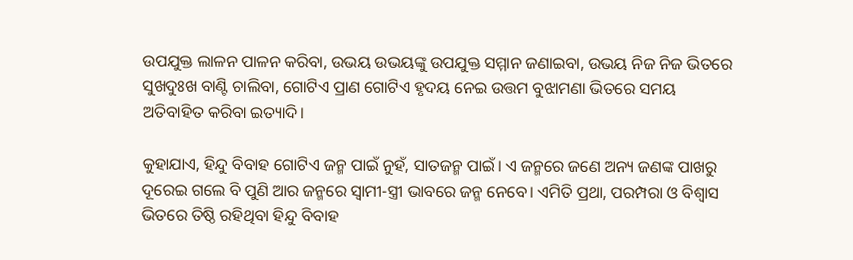ଉପଯୁକ୍ତ ଲାଳନ ପାଳନ କରିବା, ଉଭୟ ଉଭୟଙ୍କୁ ଉପଯୁକ୍ତ ସମ୍ମାନ ଜଣାଇବା, ଉଭୟ ନିଜ ନିଜ ଭିତରେ ସୁଖଦୁଃଖ ବାଣ୍ଟି ଚାଲିବା, ଗୋଟିଏ ପ୍ରାଣ ଗୋଟିଏ ହୃଦୟ ନେଇ ଉତ୍ତମ ବୁଝାମଣା ଭିତରେ ସମୟ ଅତିବାହିତ କରିବା ଇତ୍ୟାଦି।

କୁହାଯାଏ, ହିନ୍ଦୁ ବିବାହ ଗୋଟିଏ ଜନ୍ମ ପାଇଁ ନୁହଁ, ସାତଜନ୍ମ ପାଇଁ। ଏ ଜନ୍ମରେ ଜଣେ ଅନ୍ୟ ଜଣଙ୍କ ପାଖରୁ ଦୂରେଇ ଗଲେ ବି ପୁଣି ଆର ଜନ୍ମରେ ସ୍ୱାମୀ-ସ୍ତ୍ରୀ ଭାବରେ ଜନ୍ମ ନେବେ। ଏମିତି ପ୍ରଥା, ପରମ୍ପରା ଓ ବିଶ୍ୱାସ ଭିତରେ ତିଷ୍ଠି ରହିଥିବା ହିନ୍ଦୁ ବିବାହ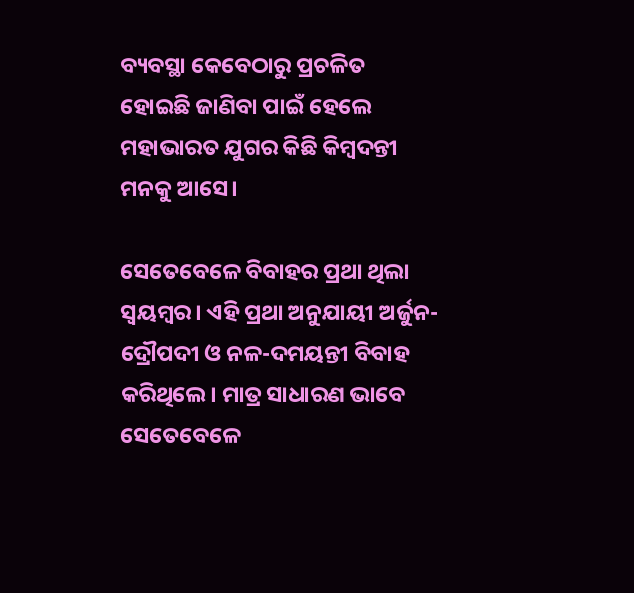ବ୍ୟବସ୍ଥା କେବେଠାରୁ ପ୍ରଚଳିତ ହୋଇଛି ଜାଣିବା ପାଇଁ ହେଲେ ମହାଭାରତ ଯୁଗର କିଛି କିମ୍ବଦନ୍ତୀ ମନକୁ ଆସେ।

ସେତେବେଳେ ବିବାହର ପ୍ରଥା ଥିଲା ସ୍ୱୟମ୍ବର। ଏହି ପ୍ରଥା ଅନୁଯାୟୀ ଅର୍ଜୁନ-ଦ୍ରୌପଦୀ ଓ ନଳ-ଦମୟନ୍ତୀ ବିବାହ କରିଥିଲେ। ମାତ୍ର ସାଧାରଣ ଭାବେ ସେତେବେଳେ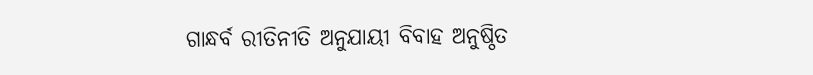ଗାନ୍ଧର୍ବ ରୀତିନୀତି ଅନୁଯାୟୀ ବିବାହ ଅନୁଷ୍ଠିତ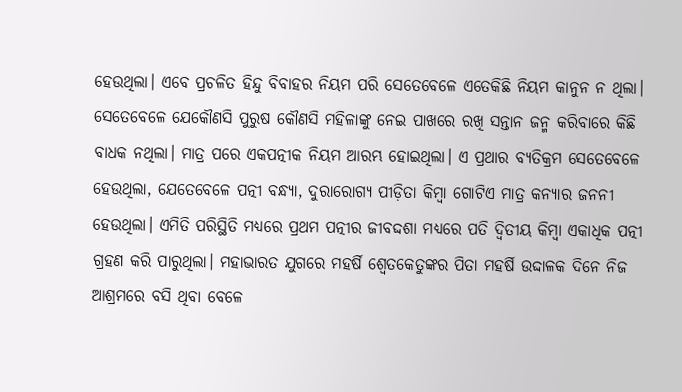ହେଉଥିଲା। ଏବେ ପ୍ରଚଳିତ ହିନ୍ଦୁ ବିବାହର ନିୟମ ପରି ସେତେବେଳେ ଏତେକିଛି ନିୟମ କାନୁନ ନ ଥିଲା। ସେତେବେଳେ ଯେକୌଣସି ପୁରୁଷ କୌଣସି ମହିଳାଙ୍କୁ ନେଇ ପାଖରେ ରଖି ସନ୍ତାନ ଜନ୍ମ କରିବାରେ କିଛି ବାଧକ ନଥିଲା। ମାତ୍ର ପରେ ଏକପତ୍ନୀକ ନିୟମ ଆରମ୍ଭ ହୋଇଥିଲା। ଏ ପ୍ରଥାର ବ୍ୟତିକ୍ରମ ସେତେବେଳେ ହେଉଥିଲା, ଯେତେବେଳେ ପତ୍ନୀ ବନ୍ଧ୍ୟା, ଦୁରାରୋଗ୍ୟ ପୀଡ଼ିତା କିମ୍ବା ଗୋଟିଏ ମାତ୍ର କନ୍ୟାର ଜନନୀ ହେଉଥିଲା। ଏମିତି ପରିସ୍ଥିତି ମଧ୍ୟରେ ପ୍ରଥମ ପତ୍ନୀର ଜୀବଦ୍ଦଶା ମଧ୍ୟରେ ପତି ଦ୍ୱିତୀୟ କିମ୍ବା ଏକାଧିକ ପତ୍ନୀ ଗ୍ରହଣ କରି ପାରୁଥିଲା। ମହାଭାରତ ଯୁଗରେ ମହର୍ଷି ଶ୍ୱେତକେତୁଙ୍କର ପିତା ମହର୍ଷି ଉଦ୍ଦାଳକ ଦିନେ ନିଜ ଆଶ୍ରମରେ ବସି ଥିବା ବେଳେ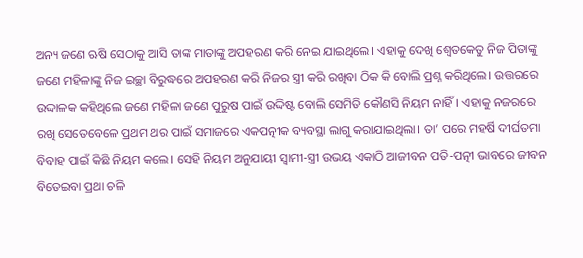ଅନ୍ୟ ଜଣେ ଋଷି ସେଠାକୁ ଆସି ତାଙ୍କ ମାତାଙ୍କୁ ଅପହରଣ କରି ନେଇ ଯାଇଥିଲେ। ଏହାକୁ ଦେଖି ଶ୍ୱେତକେତୁ ନିଜ ପିତାଙ୍କୁ ଜଣେ ମହିଳାଙ୍କୁ ନିଜ ଇଚ୍ଛା ବିରୁଦ୍ଧରେ ଅପହରଣ କରି ନିଜର ସ୍ତ୍ରୀ କରି ରଖିବା ଠିକ କି ବୋଲି ପ୍ରଶ୍ନ କରିଥିଲେ। ଉତ୍ତରରେ ଉଦ୍ଦାଳକ କହିଥିଲେ ଜଣେ ମହିଳା ଜଣେ ପୁରୁଷ ପାଇଁ ଉଦ୍ଦିଷ୍ଟ ବୋଲି ସେମିତି କୌଣସି ନିୟମ ନାହିଁ। ଏହାକୁ ନଜରରେ ରଖି ସେତେବେଳେ ପ୍ରଥମ ଥର ପାଇଁ ସମାଜରେ ଏକପତ୍ନୀକ ବ୍ୟବସ୍ଥା ଲାଗୁ କରାଯାଇଥିଲା। ତା’ ପରେ ମହର୍ଷି ଦୀର୍ଘତମା ବିବାହ ପାଇଁ କିଛି ନିୟମ କଲେ। ସେହି ନିୟମ ଅନୁଯାୟୀ ସ୍ୱାମୀ-ସ୍ତ୍ରୀ ଉଭୟ ଏକାଠି ଆଜୀବନ ପତି-ପତ୍ନୀ ଭାବରେ ଜୀବନ ବିତେଇବା ପ୍ରଥା ଚଳି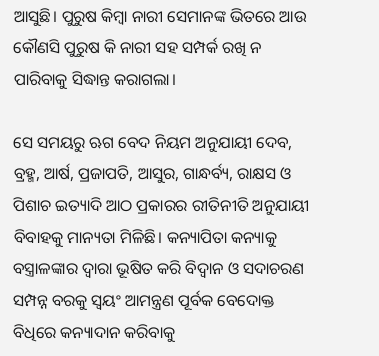ଆସୁଛି। ପୁରୁଷ କିମ୍ବା ନାରୀ ସେମାନଙ୍କ ଭିତରେ ଆଉ କୌଣସି ପୁରୁଷ କି ନାରୀ ସହ ସମ୍ପର୍କ ରଖି ନ ପାରିବାକୁ ସିଦ୍ଧାନ୍ତ କରାଗଲା।

ସେ ସମୟରୁ ଋଗ ବେଦ ନିୟମ ଅନୁଯାୟୀ ଦେବ, ବ୍ରହ୍ମ, ଆର୍ଷ, ପ୍ରଜାପତି, ଆସୁର, ଗାନ୍ଧର୍ବ୍ୟ, ରାକ୍ଷସ ଓ ପିଶାଚ ଇତ୍ୟାଦି ଆଠ ପ୍ରକାରର ରୀତିନୀତି ଅନୁଯାୟୀ ବିବାହକୁ ମାନ୍ୟତା ମିଳିଛି। କନ୍ୟାପିତା କନ୍ୟାକୁ ବସ୍ତ୍ରାଳଙ୍କାର ଦ୍ୱାରା ଭୂଷିତ କରି ବିଦ୍ୱାନ ଓ ସଦାଚରଣ ସମ୍ପନ୍ନ ବରକୁ ସ୍ୱୟଂ ଆମନ୍ତ୍ରଣ ପୂର୍ବକ ବେଦୋକ୍ତ ବିଧିରେ କନ୍ୟାଦାନ କରିବାକୁ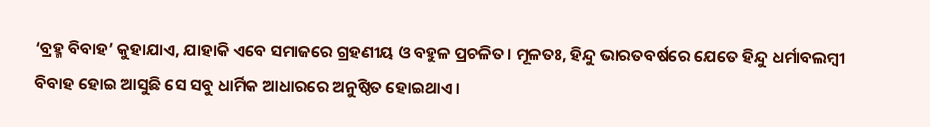‘ବ୍ରହ୍ମ ବିବାହ’ କୁହାଯାଏ, ଯାହାକି ଏବେ ସମାଜରେ ଗ୍ରହଣୀୟ ଓ ବହୁଳ ପ୍ରଚଳିତ। ମୂଳତଃ, ହିନ୍ଦୁ ଭାରତବର୍ଷରେ ଯେତେ ହିନ୍ଦୁ ଧର୍ମାବଲମ୍ବୀ ବିବାହ ହୋଇ ଆସୁଛି ସେ ସବୁ ଧାର୍ମିକ ଆଧାରରେ ଅନୁଷ୍ଠିତ ହୋଇଥାଏ।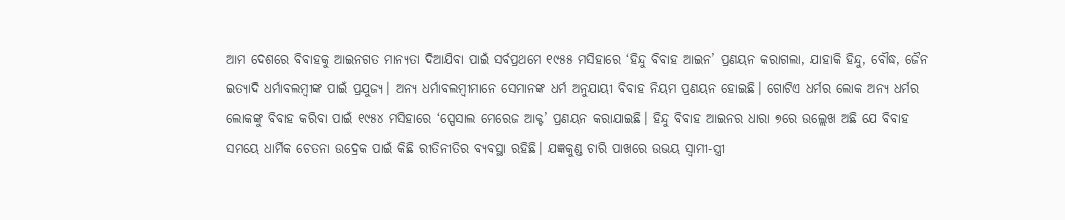ଆମ ଦେଶରେ ବିବାହକୁ ଆଇନଗତ ମାନ୍ୟତା ଦିଆଯିବା ପାଇଁ ସର୍ବପ୍ରଥମେ ୧୯୫୫ ମସିହାରେ ‘ହିନ୍ଦୁ ବିବାହ ଆଇନ’ ପ୍ରଣୟନ କରାଗଲା, ଯାହାକି ହିନ୍ଦୁ, ବୌଦ୍ଧ, ଜୈନ ଇତ୍ୟାଦି ଧର୍ମାବଲମ୍ବୀଙ୍କ ପାଇଁ ପ୍ରଯୁଜ୍ୟ। ଅନ୍ୟ ଧର୍ମାବଲମ୍ବୀମାନେ ସେମାନଙ୍କ ଧର୍ମ ଅନୁଯାୟୀ ବିବାହ ନିୟମ ପ୍ରଣୟନ ହୋଇଛି। ଗୋଟିଏ ଧର୍ମର ଲୋକ ଅନ୍ୟ ଧର୍ମର ଲୋକଙ୍କୁ ବିବାହ କରିବା ପାଇଁ ୧୯୫୪ ମସିହାରେ ‘ସ୍ପେସାଲ ମେରେଜ ଆକ୍ଟ’ ପ୍ରଣୟନ କରାଯାଇଛି। ହିନ୍ଦୁ ବିବାହ ଆଇନର ଧାରା ୭ରେ ଉଲ୍ଲେଖ ଅଛି ଯେ ବିବାହ ସମୟେ ଧାର୍ମିକ ଚେତନା ଉଦ୍ରେକ ପାଇଁ କିଛି ରୀତିନୀତିର ବ୍ୟବସ୍ଥା ରହିଛି। ଯଜ୍ଞକୁଣ୍ଡ ଚାରି ପାଖରେ ଉଭୟ ସ୍ୱାମୀ-ସ୍ତ୍ରୀ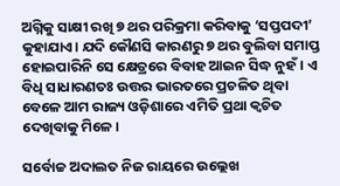ଅଗ୍ନିକୁ ସାକ୍ଷୀ ରଖି ୭ ଥର ପରିକ୍ରମା କରିବାକୁ ‘ସପ୍ତପଦୀ’ କୁହାଯାଏ। ଯଦି କୌଣସି କାରଣରୁ ୭ ଥର ବୁଲିବା ସମାପ୍ତ ହୋଇପାରିନି ସେ କ୍ଷେତ୍ରରେ ବିବାହ ଆଇନ ସିଦ୍ଧ ନୁହଁ। ଏ ବିଧି ସାଧାରଣତଃ ଉତ୍ତର ଭାରତରେ ପ୍ରଚଳିତ ଥିବା ବେଳେ ଆମ ରାଜ୍ୟ ଓଡ଼ିଶାରେ ଏମିତି ପ୍ରଥା କ୍ୱଚିତ ଦେଖିବାକୁ ମିଳେ।

ସର୍ବୋଚ୍ଚ ଅଦାଲତ ନିଜ ରାୟରେ ଉଲ୍ଲେଖ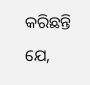କରିଛନ୍ତି ଯେ,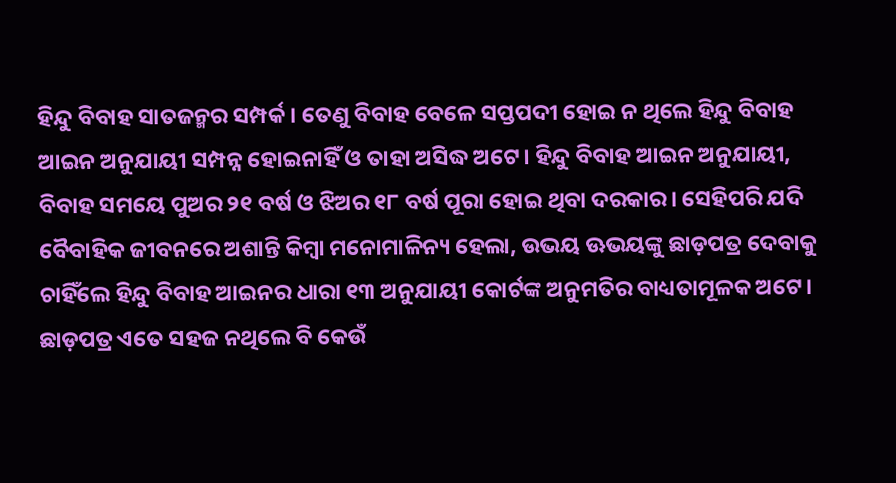ହିନ୍ଦୁ ବିବାହ ସାତଜନ୍ମର ସମ୍ପର୍କ। ତେଣୁ ବିବାହ ବେଳେ ସପ୍ତପଦୀ ହୋଇ ନ ଥିଲେ ହିନ୍ଦୁ ବିବାହ ଆଇନ ଅନୁଯାୟୀ ସମ୍ପନ୍ନ ହୋଇନାହିଁ ଓ ତାହା ଅସିଦ୍ଧ ଅଟେ। ହିନ୍ଦୁ ବିବାହ ଆଇନ ଅନୁଯାୟୀ, ବିବାହ ସମୟେ ପୁଅର ୨୧ ବର୍ଷ ଓ ଝିଅର ୧୮ ବର୍ଷ ପୂରା ହୋଇ ଥିବା ଦରକାର। ସେହିପରି ଯଦି ବୈବାହିକ ଜୀବନରେ ଅଶାନ୍ତି କିମ୍ବା ମନୋମାଳିନ୍ୟ ହେଲା, ଉଭୟ ଊଭୟଙ୍କୁ ଛାଡ଼ପତ୍ର ଦେବାକୁ ଚାହିଁଲେ ହିନ୍ଦୁ ବିବାହ ଆଇନର ଧାରା ୧୩ ଅନୁଯାୟୀ କୋର୍ଟଙ୍କ ଅନୁମତିର ବାଧ୍ୟତାମୂଳକ ଅଟେ। ଛାଡ଼ପତ୍ର ଏତେ ସହଜ ନଥିଲେ ବି କେଉଁ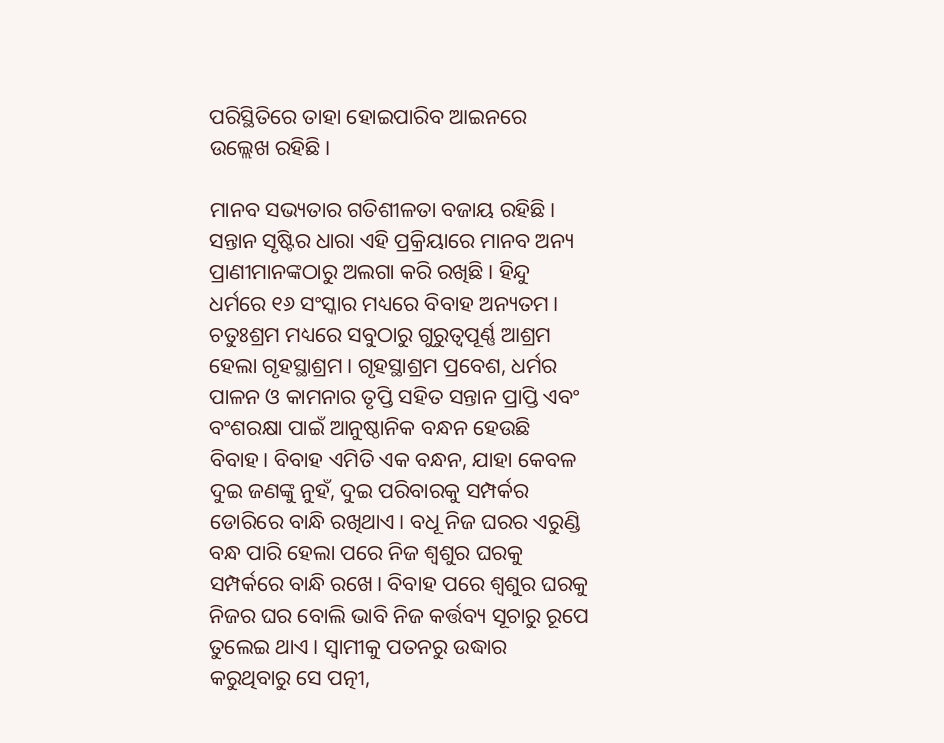ପରିସ୍ଥିତିରେ ତାହା ହୋଇପାରିବ ଆଇନରେ ଉଲ୍ଲେଖ ରହିଛି।

ମାନବ ସଭ୍ୟତାର ଗତିଶୀଳତା ବଜାୟ ରହିଛି। ସନ୍ତାନ ସୃଷ୍ଟିର ଧାରା ଏହି ପ୍ରକ୍ରିୟାରେ ମାନବ ଅନ୍ୟ ପ୍ରାଣୀମାନଙ୍କଠାରୁ ଅଲଗା କରି ରଖିଛି। ହିନ୍ଦୁ ଧର୍ମରେ ୧୬ ସଂସ୍କାର ମଧ୍ୟରେ ବିବାହ ଅନ୍ୟତମ। ଚତୁଃଶ୍ରମ ମଧ୍ୟରେ ସବୁଠାରୁ ଗୁରୁତ୍ୱପୂର୍ଣ୍ଣ ଆଶ୍ରମ ହେଲା ଗୃହସ୍ଥାଶ୍ରମ। ଗୃହସ୍ଥାଶ୍ରମ ପ୍ରବେଶ, ଧର୍ମର ପାଳନ ଓ କାମନାର ତୃପ୍ତି ସହିତ ସନ୍ତାନ ପ୍ରାପ୍ତି ଏବଂ ବଂଶରକ୍ଷା ପାଇଁ ଆନୁଷ୍ଠାନିକ ବନ୍ଧନ ହେଉଛି ବିବାହ। ବିବାହ ଏମିତି ଏକ ବନ୍ଧନ, ଯାହା କେବଳ ଦୁଇ ଜଣଙ୍କୁ ନୁହଁ, ଦୁଇ ପରିବାରକୁ ସମ୍ପର୍କର ଡୋରିରେ ବାନ୍ଧି ରଖିଥାଏ। ବଧୂ ନିଜ ଘରର ଏରୁଣ୍ଡି ବନ୍ଧ ପାରି ହେଲା ପରେ ନିଜ ଶ୍ୱଶୁର ଘରକୁ ସମ୍ପର୍କରେ ବାନ୍ଧି ରଖେ। ବିବାହ ପରେ ଶ୍ୱଶୁର ଘରକୁ ନିଜର ଘର ବୋଲି ଭାବି ନିଜ କର୍ତ୍ତବ୍ୟ ସୂଚାରୁ ରୂପେ ତୁଲେଇ ଥାଏ। ସ୍ୱାମୀକୁ ପତନରୁ ଉଦ୍ଧାର କରୁଥିବାରୁ ସେ ପତ୍ନୀ,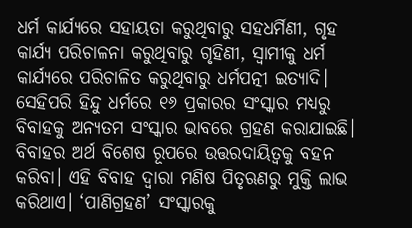ଧର୍ମ କାର୍ଯ୍ୟରେ ସହାୟତା କରୁଥିବାରୁ ସହଧର୍ମିଣୀ, ଗୃହ କାର୍ଯ୍ୟ ପରିଚାଳନା କରୁଥିବାରୁ ଗୃହିଣୀ, ସ୍ୱାମୀକୁ ଧର୍ମ କାର୍ଯ୍ୟରେ ପରିଚାଳିତ କରୁଥିବାରୁ ଧର୍ମପତ୍ନୀ ଇତ୍ୟାଦି। ସେହିପରି ହିନ୍ଦୁ ଧର୍ମରେ ୧୬ ପ୍ରକାରର ସଂସ୍କାର ମଧ୍ୟରୁ ବିବାହକୁ ଅନ୍ୟତମ ସଂସ୍କାର ଭାବରେ ଗ୍ରହଣ କରାଯାଇଛି। ବିବାହର ଅର୍ଥ ବିଶେଷ ରୂପରେ ଉତ୍ତରଦାୟିତ୍ୱକୁ ବହନ କରିବା। ଏହି ବିବାହ ଦ୍ୱାରା ମଣିଷ ପିତୃଋଣରୁ ମୁକ୍ତି ଲାଭ କରିଥାଏ। ‘ପାଣିଗ୍ରହଣ’ ସଂସ୍କାରକୁ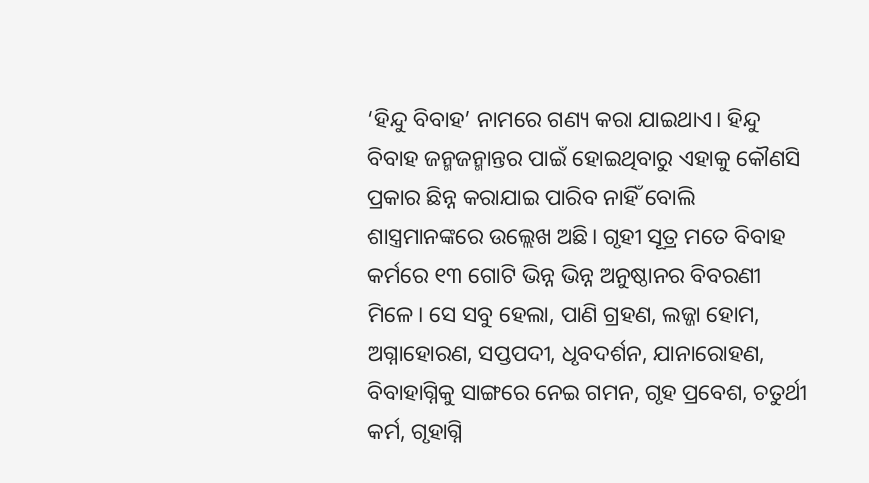‘ହିନ୍ଦୁ ବିବାହ’ ନାମରେ ଗଣ୍ୟ କରା ଯାଇଥାଏ। ହିନ୍ଦୁ ବିବାହ ଜନ୍ମଜନ୍ମାନ୍ତର ପାଇଁ ହୋଇଥିବାରୁ ଏହାକୁ କୌଣସି ପ୍ରକାର ଛିନ୍ନ କରାଯାଇ ପାରିବ ନାହିଁ ବୋଲି ଶାସ୍ତ୍ରମାନଙ୍କରେ ଉଲ୍ଲେଖ ଅଛି। ଗୃହୀ ସୂତ୍ର ମତେ ବିବାହ କର୍ମରେ ୧୩ ଗୋଟି ଭିନ୍ନ ଭିନ୍ନ ଅନୁଷ୍ଠାନର ବିବରଣୀ ମିଳେ। ସେ ସବୁ ହେଲା, ପାଣି ଗ୍ରହଣ, ଲଜ୍ଜା ହୋମ, ଅଗ୍ନାହୋରଣ, ସପ୍ତପଦୀ, ଧୃବଦର୍ଶନ, ଯାନାରୋହଣ, ବିବାହାଗ୍ନିକୁ ସାଙ୍ଗରେ ନେଇ ଗମନ, ଗୃହ ପ୍ରବେଶ, ଚତୁର୍ଥୀ କର୍ମ, ଗୃହାଗ୍ନି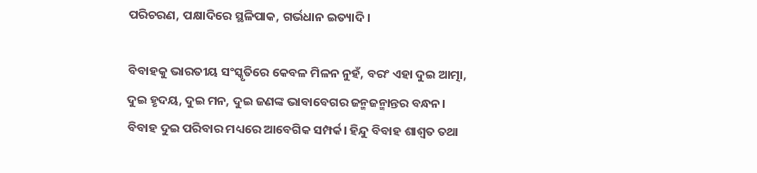ପରିଚରଣ, ପକ୍ଷାଦିରେ ସ୍ଥଳିପାକ, ଗର୍ଭଧାନ ଇତ୍ୟାଦି।

ବିବାହକୁ ଭାରତୀୟ ସଂସ୍କୃତିରେ କେବଳ ମିଳନ ନୁହଁ, ବରଂ ଏହା ଦୁଇ ଆତ୍ମା, ଦୁଇ ହୃଦୟ, ଦୁଇ ମନ, ଦୁଇ ଜଣଙ୍କ ଭାବାବେଗର ଜନ୍ମଜନ୍ମାନ୍ତର ବନ୍ଧନ। ବିବାହ ଦୁଇ ପରିବାର ମଧ୍ୟରେ ଆବେଗିକ ସମ୍ପର୍କ। ହିନ୍ଦୁ ବିବାହ ଶାଶ୍ୱତ ତଥା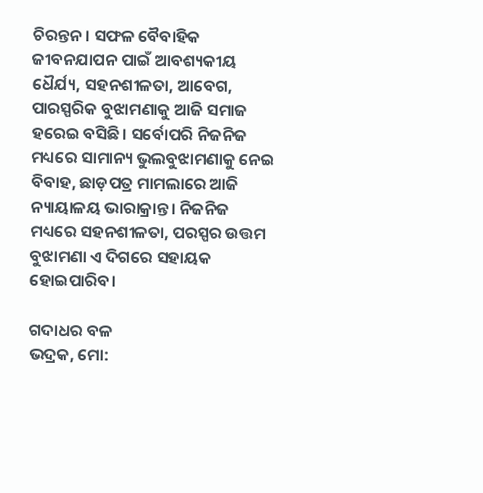ଚିରନ୍ତନ। ସଫଳ ବୈବାହିକ ଜୀବନଯାପନ ପାଇଁ ଆବଶ୍ୟକୀୟ ଧୈର୍ଯ୍ୟ, ସହନଶୀଳତା, ଆବେଗ, ପାରସ୍ପରିକ ବୁଝାମଣାକୁ ଆଜି ସମାଜ ହରେଇ ବସିଛି। ସର୍ବୋପରି ନିଜନିଜ ମଧ୍ୟରେ ସାମାନ୍ୟ ଭୁଲବୁଝାମଣାକୁ ନେଇ ବିବାହ, ଛାଡ଼ପତ୍ର ମାମଲାରେ ଆଜି ନ୍ୟାୟାଳୟ ଭାରାକ୍ରାନ୍ତ। ନିଜନିଜ ମଧ୍ୟରେ ସହନଶୀଳତା, ପରସ୍ପର ଉତ୍ତମ ବୁଝାମଣା ଏ ଦିଗରେ ସହାୟକ ହୋଇପାରିବ।

ଗଦାଧର ବଳ
ଭଦ୍ରକ, ମୋ: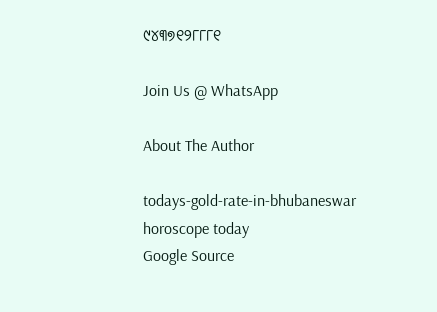୯୪୩୭୧୨୮୮୮୧

Join Us @ WhatsApp

About The Author

todays-gold-rate-in-bhubaneswar
horoscope today
Google Source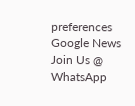preferences
Google News
Join Us @ WhatsApp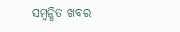ସମ୍ବନ୍ଧିତ ଖବର